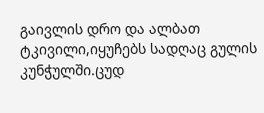გაივლის დრო და ალბათ ტკივილი,იყუჩებს სადღაც გულის კუნჭულში.ცუდ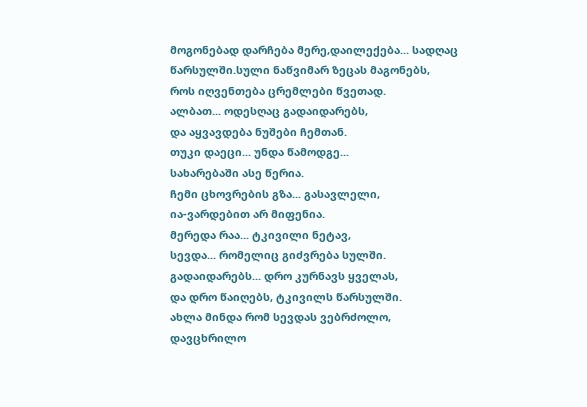მოგონებად დარჩება მერე,დაილექება... სადღაც წარსულში.სული ნაწვიმარ ზეცას მაგონებს,
როს იღვენთება ცრემლები წვეთად.
ალბათ... ოდესღაც გადაიდარებს,
და აყვავდება ნუშები ჩემთან.
თუკი დაეცი... უნდა წამოდგე...
სახარებაში ასე წერია.
ჩემი ცხოვრების გზა... გასავლელი,
ია-ვარდებით არ მიფენია.
მერედა რაა... ტკივილი ნეტავ,
სევდა... რომელიც გიძვრება სულში.
გადაიდარებს... დრო კურნავს ყველას,
და დრო წაიღებს, ტკივილს წარსულში.
ახლა მინდა რომ სევდას ვებრძოლო,
დავცხრილო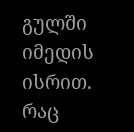გულში იმედის ისრით.
რაც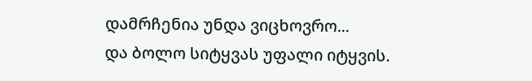დამრჩენია უნდა ვიცხოვრო...
და ბოლო სიტყვას უფალი იტყვის.